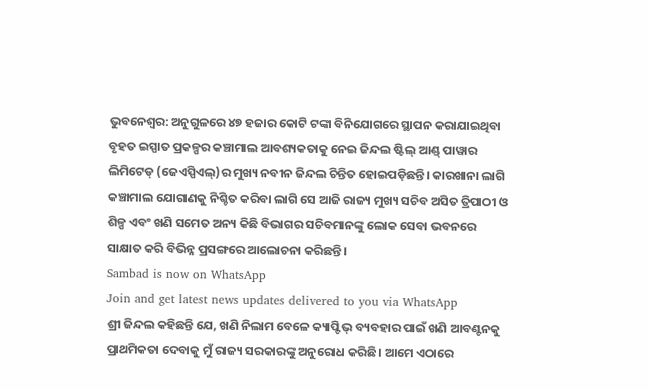ଭୁବନେଶ୍ବର: ଅନୁଗୁଳରେ ୪୭ ହଜାର କୋଟି ଟଙ୍କା ବିନିଯୋଗରେ ସ୍ଥାପନ କରାଯାଇଥିବା ବୃହତ ଇସ୍ପାତ ପ୍ରକଳ୍ପର କଞ୍ଚାମାଲ ଆବଶ୍ୟକତାକୁ ନେଇ ଜିନ୍ଦଲ ଷ୍ଟିଲ୍ ଆଣ୍ଡ୍ ପାୱାର ଲିମିଟେଡ୍ (ଜେଏସ୍ପିଏଲ୍)ର ମୁଖ୍ୟ ନବୀନ ଜିନ୍ଦଲ ଚିନ୍ତିତ ହୋଇପଡ଼ିଛନ୍ତି। କାରଖାନା ଲାଗି କଞ୍ଚାମାଲ ଯୋଗାଣକୁ ନିଶ୍ଚିତ କରିବା ଲାଗି ସେ ଆଜି ରାଜ୍ୟ ମୁଖ୍ୟ ସଚିବ ଅସିତ ତ୍ରିପାଠୀ ଓ ଶିଳ୍ପ ଏବଂ ଖଣି ସମେତ ଅନ୍ୟ କିଛି ବିଭାଗର ସଚିବମାନଙ୍କୁ ଲୋକ ସେବା ଭବନରେ ସାକ୍ଷାତ କରି ବିଭିନ୍ନ ପ୍ରସଙ୍ଗରେ ଆଲୋଚନା କରିଛନ୍ତି।
Sambad is now on WhatsApp
Join and get latest news updates delivered to you via WhatsApp
ଶ୍ରୀ ଜିନ୍ଦଲ କହିଛନ୍ତି ଯେ, ଖଣି ନିଲାମ ବେଳେ କ୍ୟାପ୍ଟିଭ୍ ବ୍ୟବହାର ପାଇଁ ଖଣି ଆବଣ୍ଟନକୁ ପ୍ରାଥମିକତା ଦେବାକୁ ମୁଁ ରାଜ୍ୟ ସରକାରଙ୍କୁ ଅନୁରୋଧ କରିଛି। ଆମେ ଏଠାରେ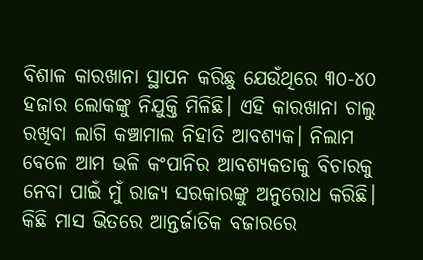ବିଶାଳ କାରଖାନା ସ୍ଥାପନ କରିଛୁ ଯେଉଁଥିରେ ୩୦-୪୦ ହଜାର ଲୋକଙ୍କୁ ନିଯୁକ୍ତି ମିଳିଛି। ଏହି କାରଖାନା ଚାଲୁ ରଖିବା ଲାଗି କଞ୍ଚାମାଲ ନିହାତି ଆବଶ୍ୟକ। ନିଲାମ ବେଳେ ଆମ ଭଳି କଂପାନିର ଆବଶ୍ୟକତାକୁ ବିଚାରକୁ ନେବା ପାଇଁ ମୁଁ ରାଜ୍ୟ ସରକାରଙ୍କୁ ଅନୁରୋଧ କରିଛି। କିଛି ମାସ ଭିତରେ ଆନ୍ତର୍ଜାତିକ ବଜାରରେ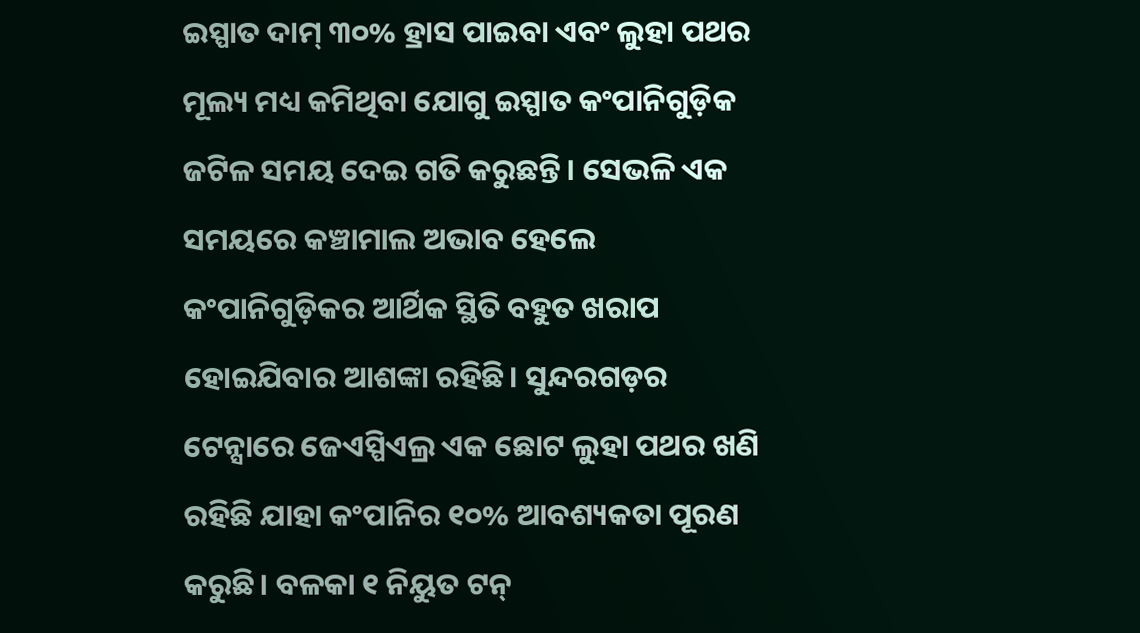ଇସ୍ପାତ ଦାମ୍ ୩୦% ହ୍ରାସ ପାଇବା ଏବଂ ଲୁହା ପଥର ମୂଲ୍ୟ ମଧ୍ୟ କମିଥିବା ଯୋଗୁ ଇସ୍ପାତ କଂପାନିଗୁଡ଼ିକ ଜଟିଳ ସମୟ ଦେଇ ଗତି କରୁଛନ୍ତି। ସେଭଳି ଏକ ସମୟରେ କଞ୍ଚାମାଲ ଅଭାବ ହେଲେ କଂପାନିଗୁଡ଼ିକର ଆର୍ଥିକ ସ୍ଥିତି ବହୁତ ଖରାପ ହୋଇଯିବାର ଆଶଙ୍କା ରହିଛି। ସୁନ୍ଦରଗଡ଼ର ଟେନ୍ସାରେ ଜେଏସ୍ପିଏଲ୍ର ଏକ ଛୋଟ ଲୁହା ପଥର ଖଣି ରହିଛି ଯାହା କଂପାନିର ୧୦% ଆବଶ୍ୟକତା ପୂରଣ କରୁଛି। ବଳକା ୧ ନିୟୁତ ଟନ୍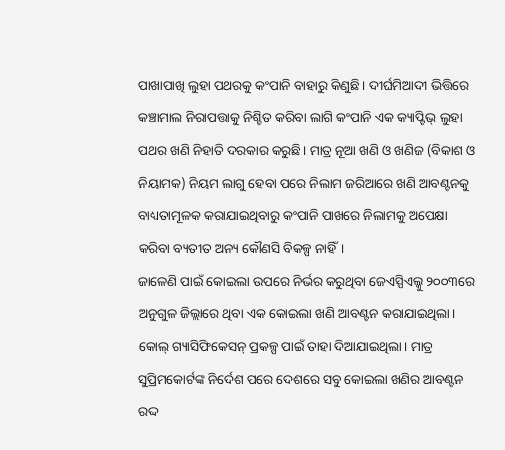ପାଖାପାଖି ଲୁହା ପଥରକୁ କଂପାନି ବାହାରୁ କିଣୁଛି। ଦୀର୍ଘମିଆଦୀ ଭିତ୍ତିରେ କଞ୍ଚାମାଲ ନିରାପତ୍ତାକୁ ନିଶ୍ଚିତ କରିବା ଲାଗି କଂପାନି ଏକ କ୍ୟାପ୍ଟିଭ୍ ଲୁହା ପଥର ଖଣି ନିହାତି ଦରକାର କରୁଛି। ମାତ୍ର ନୂଆ ଖଣି ଓ ଖଣିଜ (ବିକାଶ ଓ ନିୟାମକ) ନିୟମ ଲାଗୁ ହେବା ପରେ ନିଲାମ ଜରିଆରେ ଖଣି ଆବଣ୍ଟନକୁ ବାଧ୍ୟତାମୂଳକ କରାଯାଇଥିବାରୁ କଂପାନି ପାଖରେ ନିଲାମକୁ ଅପେକ୍ଷା କରିବା ବ୍ୟତୀତ ଅନ୍ୟ କୌଣସି ବିକଳ୍ପ ନାହିଁ।
ଜାଳେଣି ପାଇଁ କୋଇଲା ଉପରେ ନିର୍ଭର କରୁଥିବା ଜେଏସ୍ପିଏଲ୍କୁ ୨୦୦୩ରେ ଅନୁଗୁଳ ଜିଲ୍ଲାରେ ଥିବା ଏକ କୋଇଲା ଖଣି ଆବଣ୍ଟନ କରାଯାଇଥିଲା। କୋଲ୍ ଗ୍ୟାସିଫିକେସନ୍ ପ୍ରକଳ୍ପ ପାଇଁ ତାହା ଦିଆଯାଇଥିଲା। ମାତ୍ର ସୁପ୍ରିମକୋର୍ଟଙ୍କ ନିର୍ଦେଶ ପରେ ଦେଶରେ ସବୁ କୋଇଲା ଖଣିର ଆବଣ୍ଟନ ରଦ୍ଦ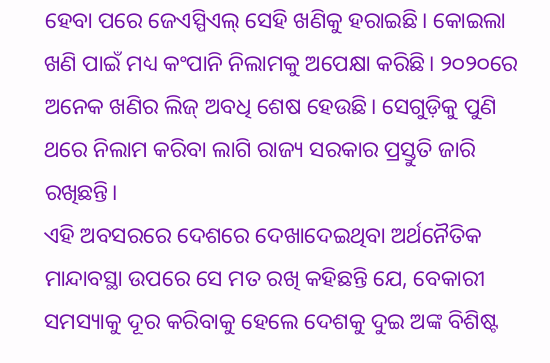ହେବା ପରେ ଜେଏସ୍ପିଏଲ୍ ସେହି ଖଣିକୁ ହରାଇଛି। କୋଇଲା ଖଣି ପାଇଁ ମଧ୍ୟ କଂପାନି ନିଲାମକୁ ଅପେକ୍ଷା କରିଛି। ୨୦୨୦ରେ ଅନେକ ଖଣିର ଲିଜ୍ ଅବଧି ଶେଷ ହେଉଛି। ସେଗୁଡ଼ିକୁ ପୁଣି ଥରେ ନିଲାମ କରିବା ଲାଗି ରାଜ୍ୟ ସରକାର ପ୍ରସ୍ତୁତି ଜାରି ରଖିଛନ୍ତି।
ଏହି ଅବସରରେ ଦେଶରେ ଦେଖାଦେଇଥିବା ଅର୍ଥନୈତିକ ମାନ୍ଦାବସ୍ଥା ଉପରେ ସେ ମତ ରଖି କହିଛନ୍ତି ଯେ, ବେକାରୀ ସମସ୍ୟାକୁ ଦୂର କରିବାକୁ ହେଲେ ଦେଶକୁ ଦୁଇ ଅଙ୍କ ବିଶିଷ୍ଟ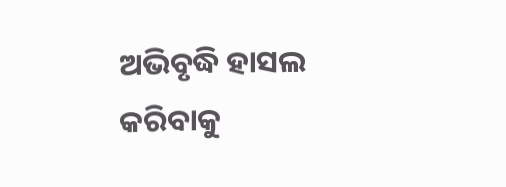ଅଭିବୃଦ୍ଧି ହାସଲ କରିବାକୁ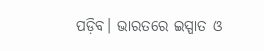ପଡ଼ିବ। ଭାରତରେ ଇସ୍ପାତ ଓ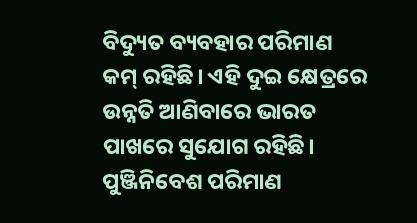ବିଦ୍ୟୁତ ବ୍ୟବହାର ପରିମାଣ କମ୍ ରହିଛି। ଏହି ଦୁଇ କ୍ଷେତ୍ରରେ ଉନ୍ନତି ଆଣିବାରେ ଭାରତ ପାଖରେ ସୁଯୋଗ ରହିଛି। ପୁଞ୍ଜିନିବେଶ ପରିମାଣ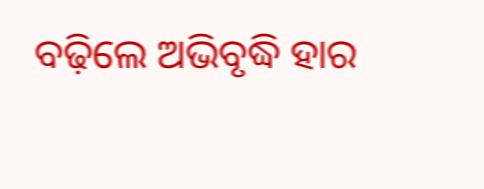ବଢ଼ିଲେ ଅଭିବୃଦ୍ଧି ହାର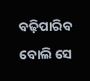ବଢ଼ିପାରିବ ବୋଲି ସେ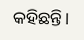କହିଛନ୍ତି।